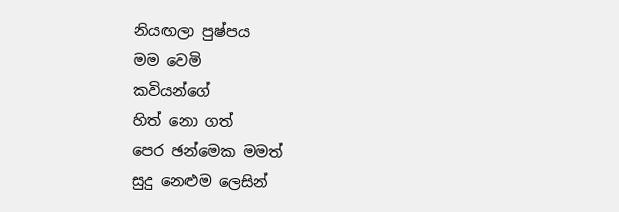නියඟලා පුෂ්පය
මම වෙමි
කවියන්ගේ
හිත් නො ගත්
පෙර ඡන්මෙක මමත්
සුදු නෙළුම ලෙසින්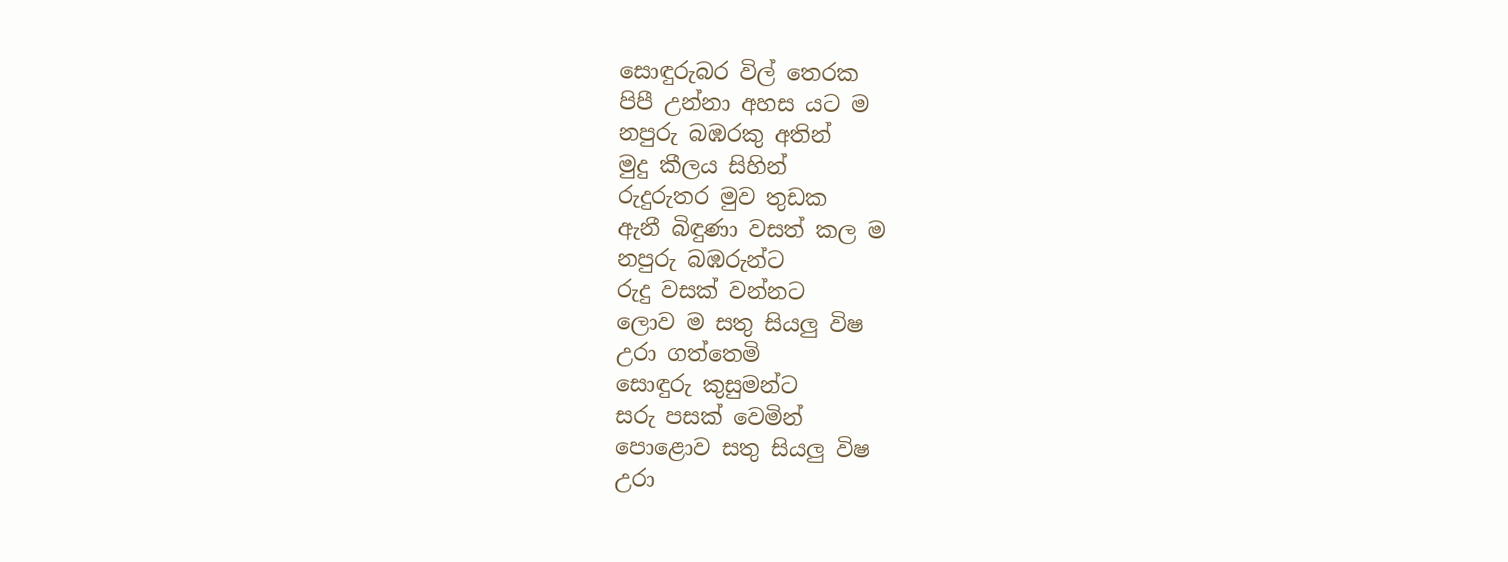සොඳුරුබර විල් තෙරක
පිපී උන්නා අහස යට ම
නපුරු බඹරකු අතින්
මුදු කීලය සිහින්
රුදුරුතර මුව තුඩක
ඇනී බිඳුණා වසත් කල ම
නපුරු බඹරුන්ට
රුදු වසක් වන්නට
ලොව ම සතු සියලු විෂ
උරා ගත්තෙමි
සොඳුරු කුසුමන්ට
සරු පසක් වෙමින්
පොළොව සතු සියලු විෂ
උරා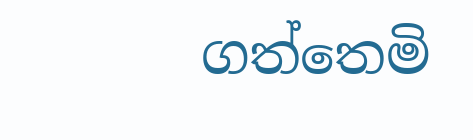ගත්තෙමි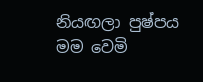නියඟලා පුෂ්පය
මම වෙමි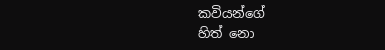කවියන්ගේ
හිත් නො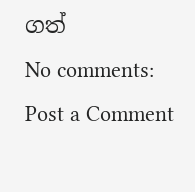ගත්
No comments:
Post a Comment